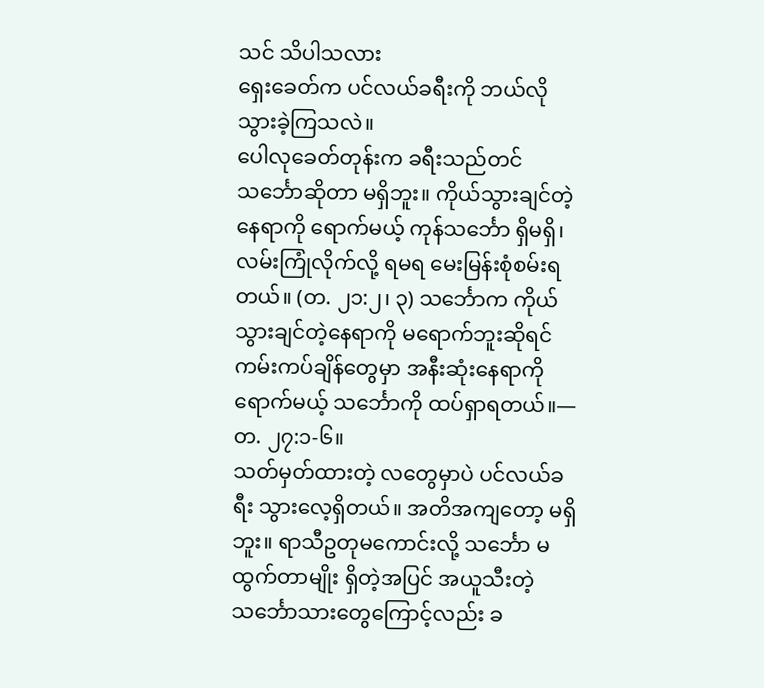သင် သိပါသလား
ရှေးခေတ်က ပင်လယ်ခရီးကို ဘယ်လို သွားခဲ့ကြသလဲ။
ပေါလုခေတ်တုန်းက ခရီးသည်တင် သင်္ဘောဆိုတာ မရှိဘူး။ ကိုယ်သွားချင်တဲ့နေရာကို ရောက်မယ့် ကုန်သင်္ဘော ရှိမရှိ၊ လမ်းကြုံလိုက်လို့ ရမရ မေးမြန်းစုံစမ်းရတယ်။ (တ. ၂၁:၂၊ ၃) သင်္ဘောက ကိုယ်သွားချင်တဲ့နေရာကို မရောက်ဘူးဆိုရင် ကမ်းကပ်ချိန်တွေမှာ အနီးဆုံးနေရာကို ရောက်မယ့် သင်္ဘောကို ထပ်ရှာရတယ်။—တ. ၂၇:၁-၆။
သတ်မှတ်ထားတဲ့ လတွေမှာပဲ ပင်လယ်ခရီး သွားလေ့ရှိတယ်။ အတိအကျတော့ မရှိဘူး။ ရာသီဥတုမကောင်းလို့ သင်္ဘော မထွက်တာမျိုး ရှိတဲ့အပြင် အယူသီးတဲ့ သင်္ဘောသားတွေကြောင့်လည်း ခ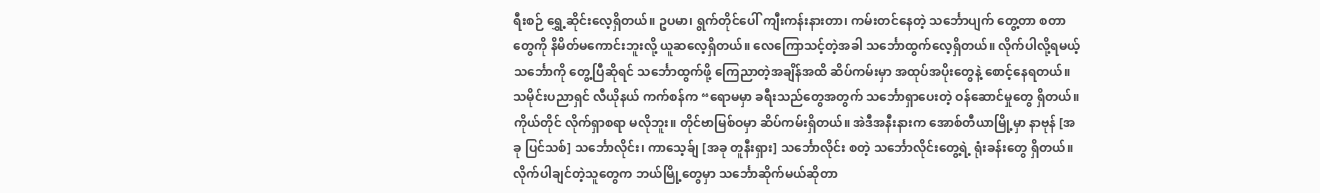ရီးစဉ် ရွှေ့ဆိုင်းလေ့ရှိတယ်။ ဥပမာ၊ ရွက်တိုင်ပေါ် ကျီးကန်းနားတာ၊ ကမ်းတင်နေတဲ့ သင်္ဘောပျက် တွေ့တာ စတာတွေကို နိမိတ်မကောင်းဘူးလို့ ယူဆလေ့ရှိတယ်။ လေကြောသင့်တဲ့အခါ သင်္ဘောထွက်လေ့ရှိတယ်။ လိုက်ပါလို့ရမယ့် သင်္ဘောကို တွေ့ပြီဆိုရင် သင်္ဘောထွက်ဖို့ ကြေညာတဲ့အချိန်အထိ ဆိပ်ကမ်းမှာ အထုပ်အပိုးတွေနဲ့ စောင့်နေရတယ်။
သမိုင်းပညာရှင် လီယိုနယ် ကက်စန်က “ရောမမှာ ခရီးသည်တွေအတွက် သင်္ဘောရှာပေးတဲ့ ဝန်ဆောင်မှုတွေ ရှိတယ်။ ကိုယ်တိုင် လိုက်ရှာစရာ မလိုဘူး။ တိုင်ဗာမြစ်ဝမှာ ဆိပ်ကမ်းရှိတယ်။ အဲဒီအနီးနားက အောစ်တီယာမြို့မှာ နာဗုန် [အခု ပြင်သစ်] သင်္ဘောလိုင်း၊ ကာသေ့ခ်ျ [အခု တူနီးရှား] သင်္ဘောလိုင်း စတဲ့ သင်္ဘောလိုင်းတွေ့ရဲ့ ရုံးခန်းတွေ ရှိတယ်။ လိုက်ပါချင်တဲ့သူတွေက ဘယ်မြို့တွေမှာ သင်္ဘောဆိုက်မယ်ဆိုတာ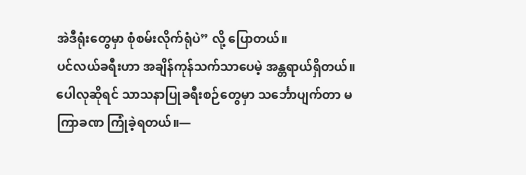အဲဒီရုံးတွေမှာ စုံစမ်းလိုက်ရုံပဲ” လို့ ပြောတယ်။
ပင်လယ်ခရီးဟာ အချိန်ကုန်သက်သာပေမဲ့ အန္တရာယ်ရှိတယ်။ ပေါလုဆိုရင် သာသနာပြုခရီးစဉ်တွေမှာ သင်္ဘောပျက်တာ မကြာခဏ ကြုံခဲ့ရတယ်။—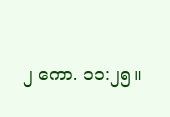၂ ကော. ၁၁:၂၅။